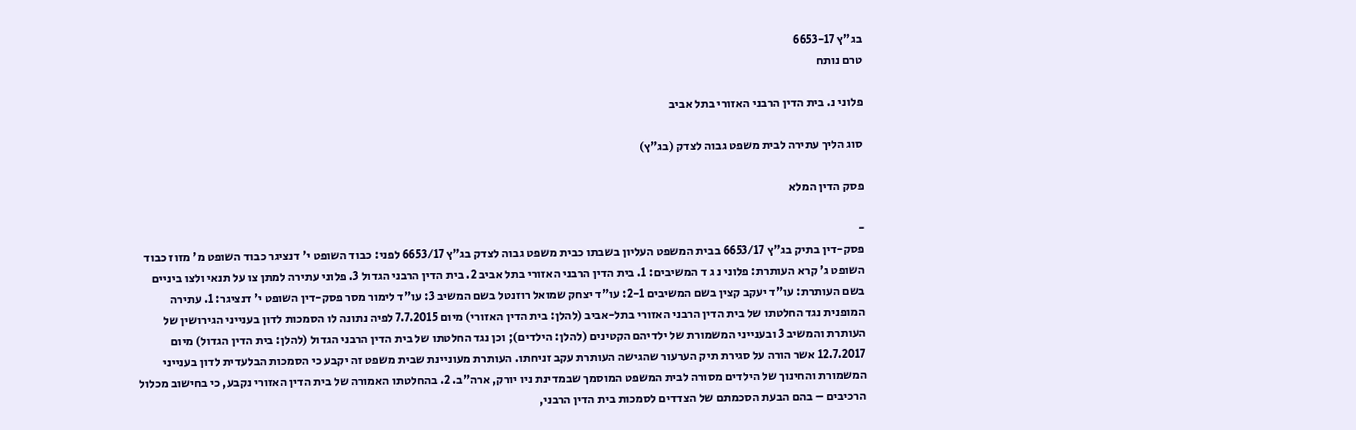בג"ץ 6653-17
טרם נותח

פלוני נ. בית הדין הרבני האזורי בתל אביב

סוג הליך עתירה לבית משפט גבוה לצדק (בג"ץ)

פסק הדין המלא

-
פסק-דין בתיק בג"ץ 6653/17 בבית המשפט העליון בשבתו כבית משפט גבוה לצדק בג"ץ 6653/17 לפני: כבוד השופט י' דנציגר כבוד השופט מ' מזוז כבוד השופט ג' קרא העותרת: פלוני נ ג ד המשיבים: 1. בית הדין הרבני האזורי בתל אביב 2. בית הדין הרבני הגדול 3. פלוני עתירה למתן צו על תנאי ולצו ביניים בשם העותרת: עו"ד יעקב קצין בשם המשיבים 2-1: עו"ד יצחק שמואל רוזנטל בשם המשיב 3: עו"ד לימור מסר פסק-דין השופט י' דנציגר: 1. עתירה המופנית נגד החלטתו של בית הדין הרבני האזורי בתל-אביב (להלן: בית הדין האזורי) מיום 7.7.2015 לפיה נתונה לו הסמכות לדון בענייני הגירושין של העותרת והמשיב 3 ובענייני המשמורת של ילדיהם הקטינים (להלן: הילדים); וכן נגד החלטתו של בית הדין הרבני הגדול (להלן: בית הדין הגדול) מיום 12.7.2017 אשר הורה על סגירת תיק הערעור שהגישה העותרת עקב זניחתו. העותרת מעוניינת שבית משפט זה יקבע כי הסמכות הבלעדית לדון בענייני המשמורת והחינוך של הילדים מסורה לבית המשפט המוסמך שבמדינת ניו יורק, ארה"ב. 2. בהחלטתו האמורה של בית הדין האזורי נקבע, כי בחישוב מכלול הרכיבים – בהם הבעת הסכמתם של הצדדים לסמכות בית הדין הרבני,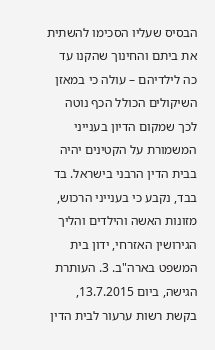הבסיס שעליו הסכימו להשתית את ביתם והחינוך שהקנו עד כה לילדיהם – עולה כי במאזן השיקולים הכולל הכף נוטה לכך שמקום הדיון בענייני המשמורת על הקטינים יהיה בבית הדין הרבני בישראל. בד בבד, נקבע כי בענייני הרכוש, מזונות האשה והילדים והליך הגירושין האזרחי, ידון בית המשפט בארה"ב. 3. העותרת הגישה, ביום 13.7.2015, בקשת רשות ערעור לבית הדין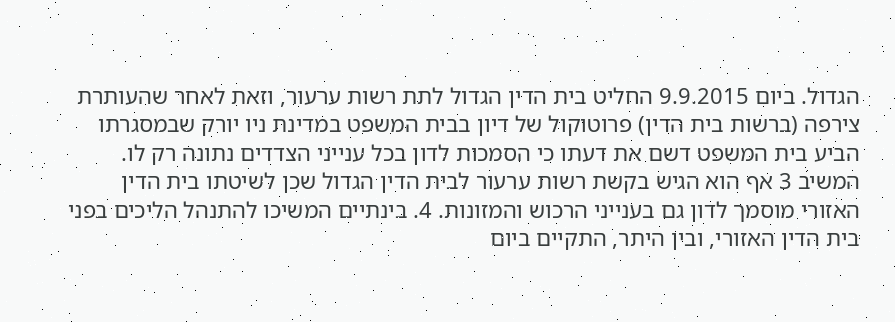הגדול. ביום 9.9.2015 החליט בית הדין הגדול לתת רשות ערעור, וזאת לאחר שהעותרת צירפה (ברשות בית הדין) פרוטוקול של דיון בבית המשפט במדינת ניו יורק שבמסגרתו הביע בית המשפט דשם את דעתו כי הסמכות לדון בכל ענייני הצדדים נתונה רק לו. המשיב 3 אף הוא הגיש בקשת רשות ערעור לבית הדין הגדול שכן לשיטתו בית הדין האזורי מוסמך לדון גם בענייני הרכוש והמזונות. 4. בינתיים המשיכו להתנהל הליכים בפני בית הדין האזורי, ובין היתר, התקיים ביום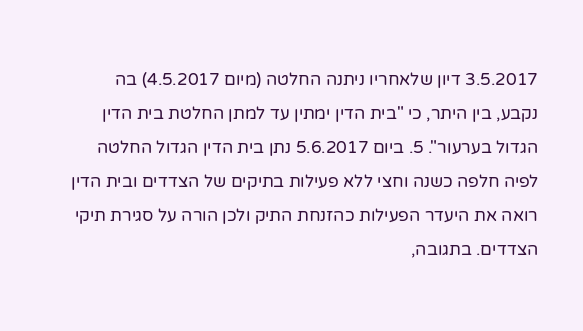3.5.2017 דיון שלאחריו ניתנה החלטה (מיום 4.5.2017) בה נקבע, בין היתר, כי "בית הדין ימתין עד למתן החלטת בית הדין הגדול בערעור". 5. ביום 5.6.2017 נתן בית הדין הגדול החלטה לפיה חלפה כשנה וחצי ללא פעילות בתיקים של הצדדים ובית הדין רואה את היעדר הפעילות כהזנחת התיק ולכן הורה על סגירת תיקי הצדדים. בתגובה,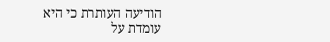הודיעה העותרת כי היא עומדת על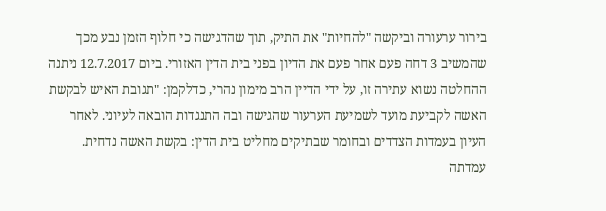בירור ערעורה וביקשה "להחיות" את התיק, תוך שהדגישה כי חלוף הזמן נבע מכך שהמשיב 3 דחה פעם אחר פעם את הדיון בפני בית הדין האזורי. ביום 12.7.2017 ניתנה ההחלטה נשוא עתירה זו, על ידי הדיין הרב מימון נהרי, כדלקמן: "תגובת האיש לבקשת האשה לקביעת מועד לשמיעת הערעור שהגישה ובה התנגדות הובאה לעיוני. לאחר העיון בעמדות הצדדים ובחומר שבתיקים מחליט בית הדין: בקשת האשה נדחית. עמדתה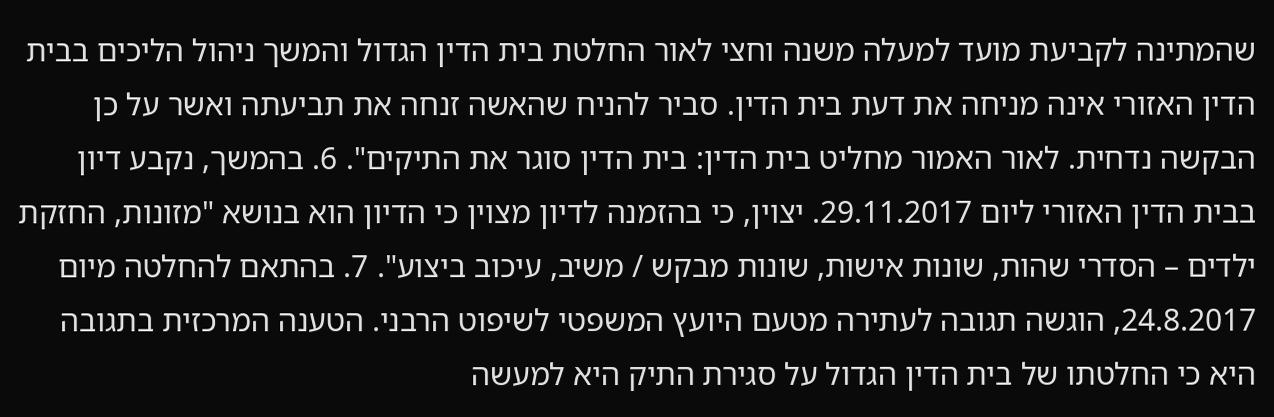שהמתינה לקביעת מועד למעלה משנה וחצי לאור החלטת בית הדין הגדול והמשך ניהול הליכים בבית הדין האזורי אינה מניחה את דעת בית הדין. סביר להניח שהאשה זנחה את תביעתה ואשר על כן הבקשה נדחית. לאור האמור מחליט בית הדין: בית הדין סוגר את התיקים". 6. בהמשך, נקבע דיון בבית הדין האזורי ליום 29.11.2017. יצוין, כי בהזמנה לדיון מצוין כי הדיון הוא בנושא "מזונות, החזקת ילדים – הסדרי שהות, שונות אישות, שונות מבקש / משיב, עיכוב ביצוע". 7. בהתאם להחלטה מיום 24.8.2017, הוגשה תגובה לעתירה מטעם היועץ המשפטי לשיפוט הרבני. הטענה המרכזית בתגובה היא כי החלטתו של בית הדין הגדול על סגירת התיק היא למעשה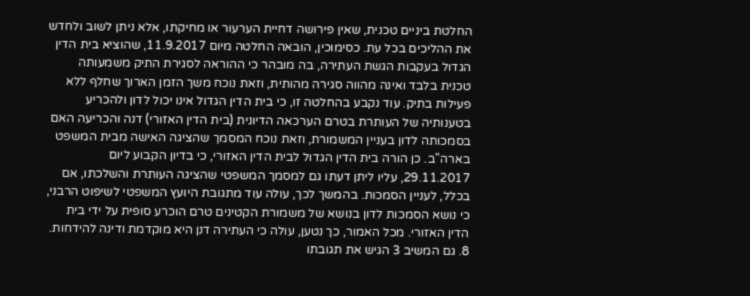החלטת ביניים טכנית, שאין פירושה דחיית הערעור או מחיקתו, אלא ניתן לשוב ולחדש את ההליכים בכל עת. כסימוכין, הובאה החלטה מיום 11.9.2017, שהוציא בית הדין הגדול בעקבות הגשת העתירה, בה מובהר כי ההוראה לסגירת התיק משמעותה טכנית בלבד ואינה מהווה סגירה מהותית, וזאת נוכח משך הזמן הארוך שחלף ללא פעילות בתיק. עוד נקבע בהחלטה זו, כי בית הדין הגדול אינו יכול לדון ולהכריע בטענותיה של העותרת בטרם הערכאה הדיונית (בית הדין האזורי) דנה והכריעה האם בסמכותה לדון בעניין המשמורת, וזאת נוכח המסמך שהציגה האישה מבית המשפט בארה"ב. כן הורה בית הדין הגדול לבית הדין האזורי, כי בדיון הקבוע ליום 29.11.2017, עליו ליתן דעתו גם למסמך המשפטי שהציגה העותרת והשלכתו, אם בכלל, לעניין הסמכות. בהמשך לכך, עולה עוד מתגובת היועץ המשפטי לשיפוט הרבני, כי נושא הסמכות לדון בנושא של משמורת הקטינים טרם הוכרע סופית על ידי בית הדין האזורי. מכל האמור, כך נטען, עולה כי העתירה דנן היא מוקדמת ודינה להידחות. 8. גם המשיב 3 הגיש את תגובתו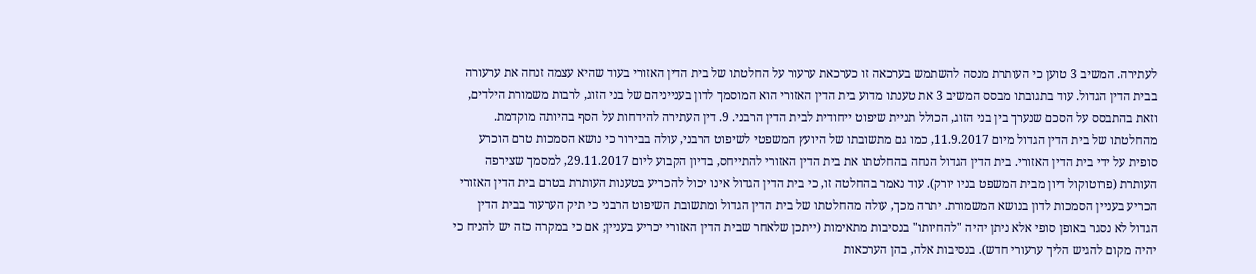לעתירה. המשיב 3 טוען כי העותרת מנסה להשתמש בערכאה זו כערכאת ערעור על החלטתו של בית הדין האזורי בעוד שהיא עצמה זנחה את ערעורה בבית הדין הגדול. עוד בתגובתו מבסס המשיב 3 את טענתו מדוע בית הדין האזורי הוא המוסמך לדון בענייניהם של בני הזוג, לרבות משמורת הילדים, וזאת בהתבסס על הסכם שנערך בין בני הזוג, הכולל תניית שיפוט ייחודית לבית הדין הרבני. 9. דין העתירה להידחות על הסף בהיותה מוקדמת. מהחלטתו של בית הדין הגדול מיום 11.9.2017, כמו גם מתשובתו של היועץ המשפטי לשיפוט הרבני, עולה בבירור כי נושא הסמכות טרם הוכרע סופית על ידי בית הדין האזורי. בית הדין הגדול הנחה בהחלטתו את בית הדין האזורי להתייחס, בדיון הקבוע ליום 29.11.2017, למסמך שצירפה העותרת (פרוטוקול דיון מבית המשפט בניו יורק). עוד נאמר בהחלטה זו, כי בית הדין הגדול אינו יכול להכריע בטענות העותרת בטרם בית הדין האזורי הכריע בעניין הסמכות לדון בנושא המשמורת. יתרה מכך, עולה מהחלטתו של בית הדין הגדול ומתשובת השיפוט הרבני כי תיק הערעור בבית הדין הגדול לא נסגר באופן סופי אלא ניתן יהיה "להחיותו" בנסיבות מתאימות (ייתכן שלאחר שבית הדין האזורי יכריע בעניין; אם כי במקרה כזה יש להניח כי יהיה מקום להגיש הליך ערעורי חדש). בנסיבות אלה, בהן הערכאות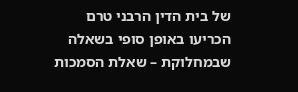של בית הדין הרבני טרם הכריעו באופן סופי בשאלה שבמחלוקת – שאלת הסמכות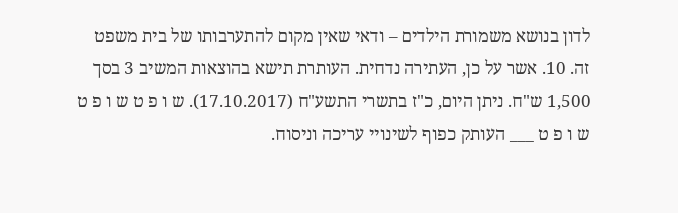לדון בנושא משמורת הילדים – ודאי שאין מקום להתערבותו של בית משפט זה. 10. אשר על כן, העתירה נדחית. העותרת תישא בהוצאות המשיב 3 בסך 1,500 ש"ח. ניתן היום, כ"ז בתשרי התשע"ח (17.10.2017). ש ו פ ט ש ו פ ט ש ו פ ט ___ העותק כפוף לשינויי עריכה וניסוח.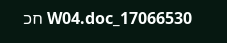17066530_W04.doc חכ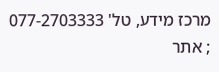מרכז מידע, טל' 077-2703333 ; אתר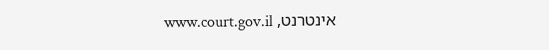אינטרנט, www.court.gov.il